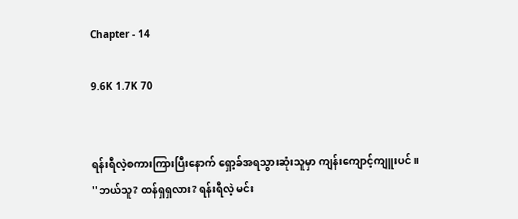Chapter - 14

9.6K 1.7K 70


ရန်းရီလဲ့စကားကြားပြီးနောက် ရှော့ခ်အရသွားဆုံးသူမှာ ကျန်းကျောင့်ကျူးပင်။
''ဘယ်သူ? ထန်ရှရှလား? ရန်းရီလဲ့ မင်း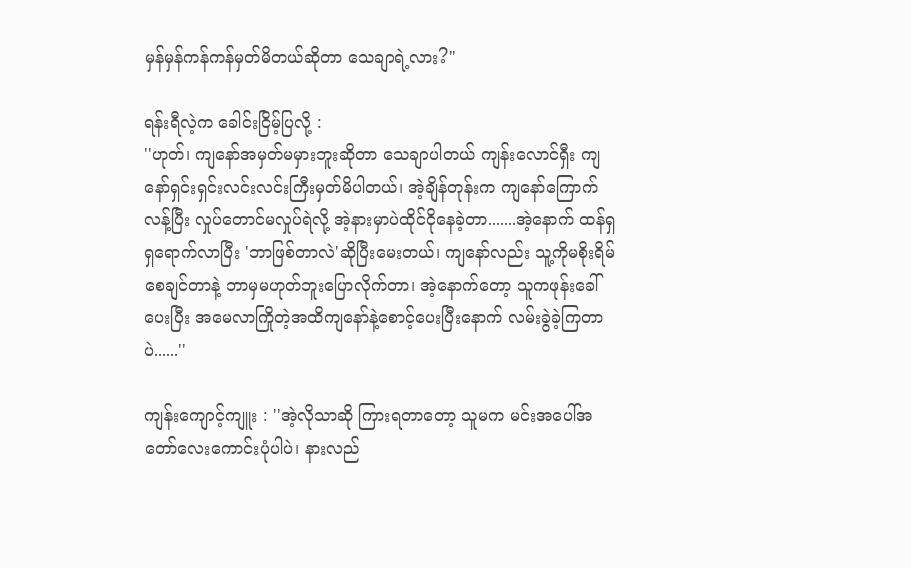မှန်မှန်ကန်ကန်မှတ်မိတယ်ဆိုတာ သေချာရဲ့လား?"

ရန်းရီလဲ့က ခေါင်းငြိမ့်ပြလို့ :
''ဟုတ်၊ ကျနော်အမှတ်မမှားဘူးဆိုတာ သေချာပါတယ် ကျန်းလောင်ရှီး ကျနော်ရှင်းရှင်းလင်းလင်းကြီးမှတ်မိပါတယ်၊ အဲ့ချိန်တုန်းက ကျနော်ကြောက်လန့်ပြီး လှုပ်တောင်မလှုပ်ရဲလို့ အဲ့နားမှာပဲထိုင်ငိုနေခဲ့တာ.......အဲ့နောက် ထန်ရှရှရောက်လာပြီး 'ဘာဖြစ်တာလဲ'ဆိုပြီးမေးတယ်၊ ကျနော်လည်း သူ့ကိုမစိုးရိမ်စေချင်တာနဲ့ ဘာမှမဟုတ်ဘူးပြောလိုက်တာ၊ အဲ့‌နောက်တော့ သူကဖုန်းခေါ်ပေးပြီး အမေလာကြိုတဲ့အထိကျနော်နဲ့စောင့်ပေးပြီးနောက် လမ်းခွဲခဲ့ကြတာပဲ......''

ကျန်းကျောင့်ကျူး : ''အဲ့လိုသာဆို ကြားရတာတော့ သူမက မင်းအပေါ်အတော်လေးကောင်းပုံပါပဲ၊ နားလည်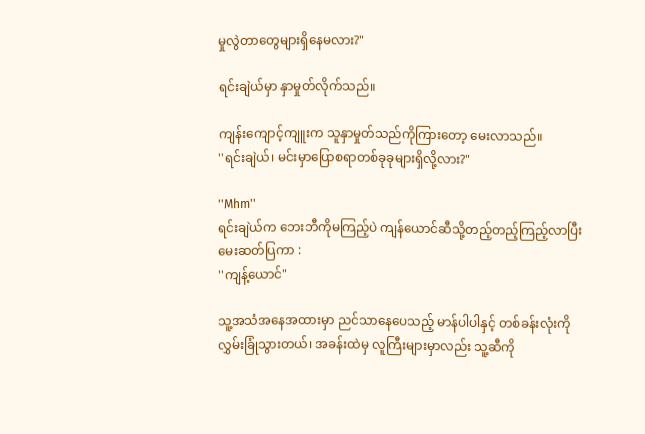မှုလွဲတာတွေများရှိနေမလား?"

ရင်းချဲယ်မှာ နှာမှုတ်လိုက်သည်။

ကျန်းကျောင့်ကျူးက သူနှာမှုတ်သည်ကိုကြားတော့ မေးလာသည်။
''ရင်းချဲယ်၊ မင်းမှာပြောစရာတစ်ခုခုများရှိလို့လား?"

''Mhm''
ရင်းချဲယ်က ဘေးဘီကိုမကြည့်ပဲ ကျန်ယောင်ဆီသို့တည့်တည့်ကြည့်လာပြီး မေးဆတ်ပြကာ :
''ကျန့်ယောင်"

သူ့အသံအနေအထားမှာ ညင်သာနေပေသည့် မာန်ပါပါနှင့် တစ်ခန်းလုံးကိုလွှမ်းခြုံသွားတယ်၊ အခန်းထဲမှ လူကြီးများမှာလည်း သူ့ဆီကို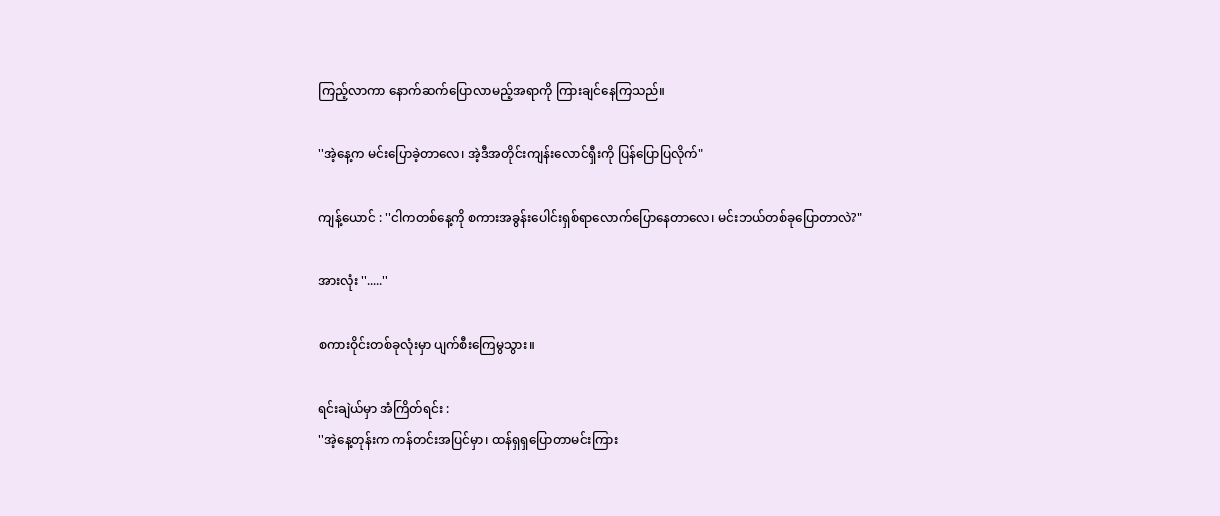ကြည့်လာကာ နောက်ဆက်ပြောလာမည့်အရာကို ကြားချင်နေကြသည်။

''အဲ့နေ့က မင်းပြောခဲ့တာလေ၊ အဲ့ဒီအတိုင်းကျန်းလောင်ရှီးကို ပြန်ပြောပြလိုက်"

ကျန့်ယောင် : ''ငါကတစ်နေ့ကို စကားအခွန်းပေါင်းရှစ်ရာလောက်ပြောနေတာလေ၊ မင်းဘယ်တစ်ခုပြောတာလဲ?"

အားလုံး ''.....''

စကားဝိုင်းတစ်ခုလုံးမှာ ပျက်စီးကြေမွသွား။

ရင်းချဲယ်မှာ အံကြိတ်ရင်း :
''အဲ့နေ့တုန်းက ကန်တင်းအပြင်မှာ၊ ထန်ရှရှပြောတာမင်းကြား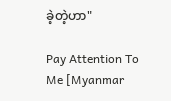ခဲ့တဲ့ဟာ"

Pay Attention To Me [Myanmar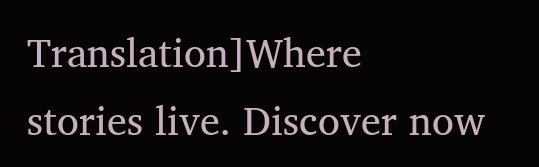Translation]Where stories live. Discover now